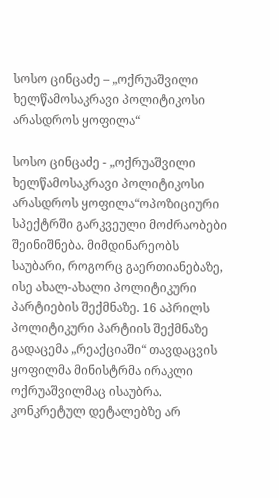სოსო ცინცაძე – „ოქრუაშვილი ხელწამოსაკრავი პოლიტიკოსი არასდროს ყოფილა“

სოსო ცინცაძე - „ოქრუაშვილი ხელწამოსაკრავი პოლიტიკოსი არასდროს ყოფილა“ოპოზიციური სპექტრში გარკვეული მოძრაობები შეინიშნება. მიმდინარეობს საუბარი, როგორც გაერთიანებაზე, ისე ახალ-ახალი პოლიტიკური პარტიების შექმნაზე. 16 აპრილს პოლიტიკური პარტიის შექმნაზე გადაცემა „რეაქციაში“ თავდაცვის ყოფილმა მინისტრმა ირაკლი ოქრუაშვილმაც ისაუბრა. კონკრეტულ დეტალებზე არ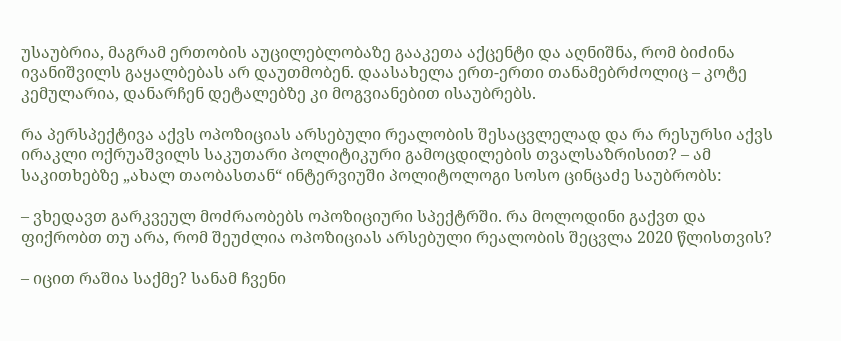უსაუბრია, მაგრამ ერთობის აუცილებლობაზე გააკეთა აქცენტი და აღნიშნა, რომ ბიძინა ივანიშვილს გაყალბებას არ დაუთმობენ. დაასახელა ერთ-ერთი თანამებრძოლიც – კოტე კემულარია, დანარჩენ დეტალებზე კი მოგვიანებით ისაუბრებს.

რა პერსპექტივა აქვს ოპოზიციას არსებული რეალობის შესაცვლელად და რა რესურსი აქვს ირაკლი ოქრუაშვილს საკუთარი პოლიტიკური გამოცდილების თვალსაზრისით? – ამ საკითხებზე „ახალ თაობასთან“ ინტერვიუში პოლიტოლოგი სოსო ცინცაძე საუბრობს:

– ვხედავთ გარკვეულ მოძრაობებს ოპოზიციური სპექტრში. რა მოლოდინი გაქვთ და ფიქრობთ თუ არა, რომ შეუძლია ოპოზიციას არსებული რეალობის შეცვლა 2020 წლისთვის?

– იცით რაშია საქმე? სანამ ჩვენი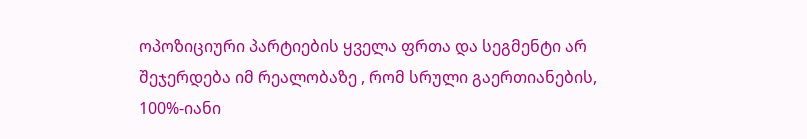ოპოზიციური პარტიების ყველა ფრთა და სეგმენტი არ შეჯერდება იმ რეალობაზე , რომ სრული გაერთიანების, 100%-იანი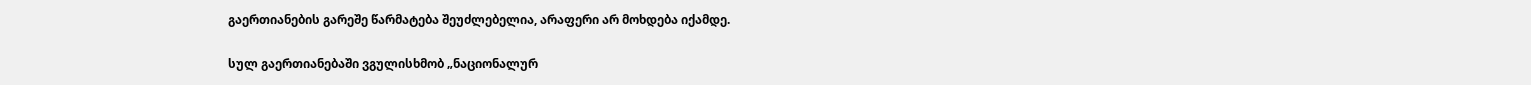გაერთიანების გარეშე წარმატება შეუძლებელია, არაფერი არ მოხდება იქამდე.

სულ გაერთიანებაში ვგულისხმობ „ნაციონალურ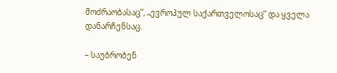მოძრაობასაც“, „ევროპულ საქართველოსაც“ და ყველა დანარჩენსაც.

– საუბრობენ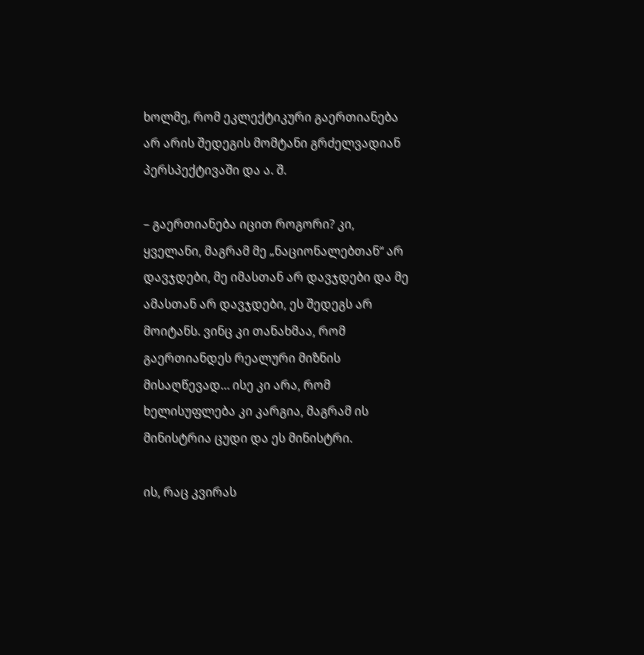ხოლმე, რომ ეკლექტიკური გაერთიანება არ არის შედეგის მომტანი გრძელვადიან პერსპექტივაში და ა. შ.

– გაერთიანება იცით როგორი? კი, ყველანი, მაგრამ მე „ნაციონალებთან“ არ დავჯდები, მე იმასთან არ დავჯდები და მე ამასთან არ დავჯდები, ეს შედეგს არ მოიტანს. ვინც კი თანახმაა, რომ გაერთიანდეს რეალური მიზნის მისაღწევად… ისე კი არა, რომ ხელისუფლება კი კარგია, მაგრამ ის მინისტრია ცუდი და ეს მინისტრი.

ის, რაც კვირას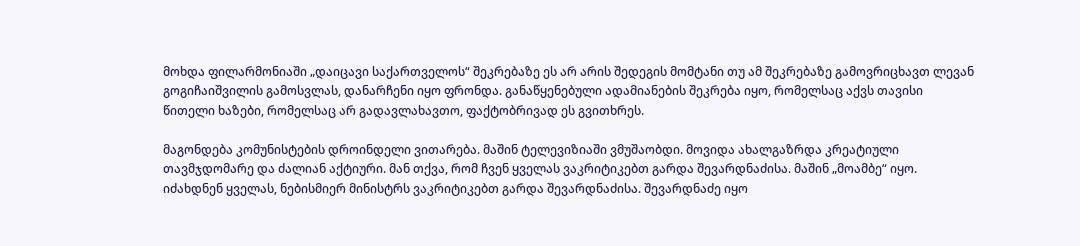მოხდა ფილარმონიაში „დაიცავი საქართველოს“ შეკრებაზე ეს არ არის შედეგის მომტანი თუ ამ შეკრებაზე გამოვრიცხავთ ლევან გოგიჩაიშვილის გამოსვლას, დანარჩენი იყო ფრონდა. განაწყენებული ადამიანების შეკრება იყო, რომელსაც აქვს თავისი წითელი ხაზები, რომელსაც არ გადავლახავთო, ფაქტობრივად ეს გვითხრეს.

მაგონდება კომუნისტების დროინდელი ვითარება. მაშინ ტელევიზიაში ვმუშაობდი. მოვიდა ახალგაზრდა კრეატიული თავმჯდომარე და ძალიან აქტიური. მან თქვა, რომ ჩვენ ყველას ვაკრიტიკებთ გარდა შევარდნაძისა. მაშინ „მოამბე“ იყო. იძახდნენ ყველას, ნებისმიერ მინისტრს ვაკრიტიკებთ გარდა შევარდნაძისა. შევარდნაძე იყო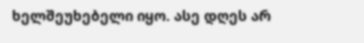ხელშეუხებელი იყო. ასე დღეს არ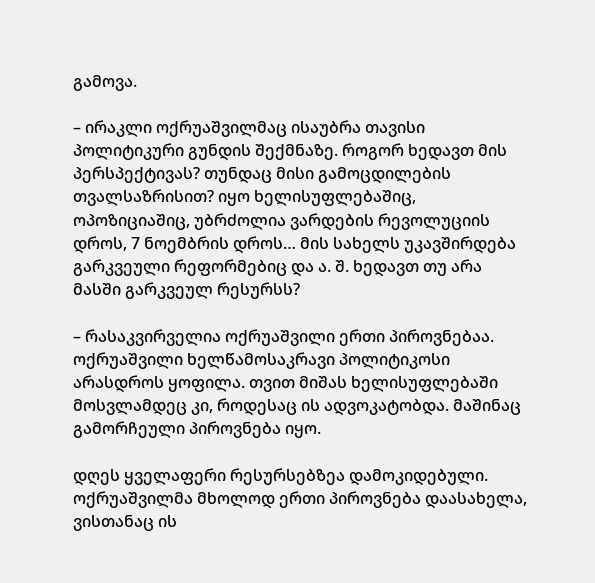გამოვა.

– ირაკლი ოქრუაშვილმაც ისაუბრა თავისი პოლიტიკური გუნდის შექმნაზე. როგორ ხედავთ მის პერსპექტივას? თუნდაც მისი გამოცდილების თვალსაზრისით? იყო ხელისუფლებაშიც, ოპოზიციაშიც, უბრძოლია ვარდების რევოლუციის დროს, 7 ნოემბრის დროს… მის სახელს უკავშირდება გარკვეული რეფორმებიც და ა. შ. ხედავთ თუ არა მასში გარკვეულ რესურსს?

– რასაკვირველია ოქრუაშვილი ერთი პიროვნებაა. ოქრუაშვილი ხელწამოსაკრავი პოლიტიკოსი არასდროს ყოფილა. თვით მიშას ხელისუფლებაში მოსვლამდეც კი, როდესაც ის ადვოკატობდა. მაშინაც გამორჩეული პიროვნება იყო.

დღეს ყველაფერი რესურსებზეა დამოკიდებული. ოქრუაშვილმა მხოლოდ ერთი პიროვნება დაასახელა, ვისთანაც ის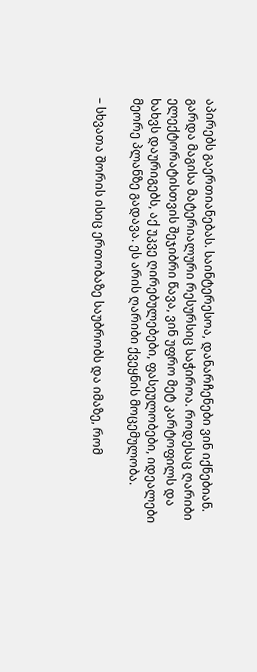აპირებს გაერთიანებას. საინტერესოა, დანარჩენები ვინ იქნებიან. გარდა მაგისა მატერიალური რესურსიც საჭიროა. როდესაც ღარიბი ელექტორატისთვის შეჯიბრი წავა, ვინ უფრო მეტ კარტოფილს და ხახვს დაურიგებს, აქ უკვე ღირებულებები, ფასეულობები, იდეალები მეორე პლანზე გადავა. ეს არის ღარიბი ქვეყნის მოცემულობა.

– სხვათა შორის ისიც ერთობაზე საუბრობს და იმაზე, რომ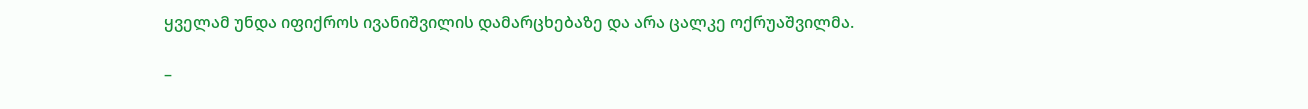ყველამ უნდა იფიქროს ივანიშვილის დამარცხებაზე და არა ცალკე ოქრუაშვილმა.

–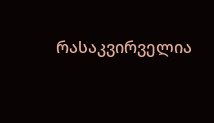რასაკვირველია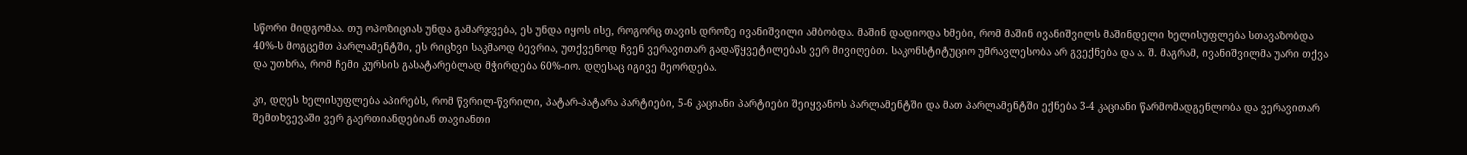სწორი მიდგომაა. თუ ოპოზიციას უნდა გამარჯვება, ეს უნდა იყოს ისე, როგორც თავის დროზე ივანიშვილი ამბობდა. მაშინ დადიოდა ხმები, რომ მაშინ ივანიშვილს მაშინდელი ხელისუფლება სთავაზობდა 40%-ს მოგცემთ პარლამენტში, ეს რიცხვი საკმაოდ ბევრია, უთქვენოდ ჩვენ ვერავითარ გადაწყვეტილებას ვერ მივიღებთ. საკონსტიტუციო უმრავლესობა არ გვექნება და ა. შ. მაგრამ, ივანიშვილმა უარი თქვა და უთხრა, რომ ჩემი კურსის გასატარებლად მჭირდება 60%-იო. დღესაც იგივე მეორდება.

კი, დღეს ხელისუფლება აპირებს, რომ წვრილ-წვრილი, პატარ-პატარა პარტიები, 5-6 კაციანი პარტიები შეიყვანოს პარლამენტში და მათ პარლამენტში ექნება 3-4 კაციანი წარმომადგენლობა და ვერავითარ შემთხვევაში ვერ გაერთიანდებიან თავიანთი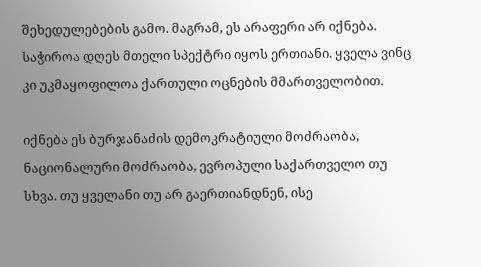შეხედულებების გამო. მაგრამ, ეს არაფერი არ იქნება. საჭიროა დღეს მთელი სპექტრი იყოს ერთიანი. ყველა ვინც კი უკმაყოფილოა ქართული ოცნების მმართველობით.

იქნება ეს ბურჯანაძის დემოკრატიული მოძრაობა, ნაციონალური მოძრაობა, ევროპული საქართველო თუ სხვა. თუ ყველანი თუ არ გაერთიანდნენ, ისე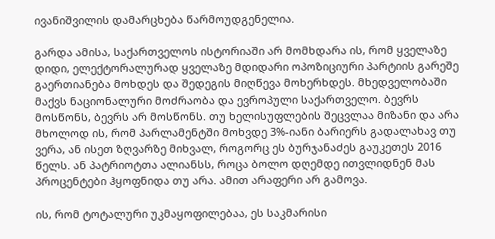ივანიშვილის დამარცხება წარმოუდგენელია.

გარდა ამისა, საქართველოს ისტორიაში არ მომხდარა ის, რომ ყველაზე დიდი, ელექტორალურად ყველაზე მდიდარი ოპოზიციური პარტიის გარეშე გაერთიანება მოხდეს და შედეგის მიღწევა მოხერხდეს. მხედველობაში მაქვს ნაციონალური მოძრაობა და ევროპული საქართველო. ბევრს მოსწონს, ბევრს არ მოსწონს. თუ ხელისუფლების შეცვლაა მიზანი და არა მხოლოდ ის, რომ პარლამენტში მოხვდე 3%-იანი ბარიერს გადალახავ თუ ვერა, ან ისეთ ზღვარზე მიხვალ, როგორც ეს ბურჯანაძეს გაუკეთეს 2016 წელს. ან პატრიოტთა ალიანსს, როცა ბოლო დღემდე ითვლიდნენ მას პროცენტები ჰყოფნიდა თუ არა. ამით არაფერი არ გამოვა.

ის, რომ ტოტალური უკმაყოფილებაა, ეს საკმარისი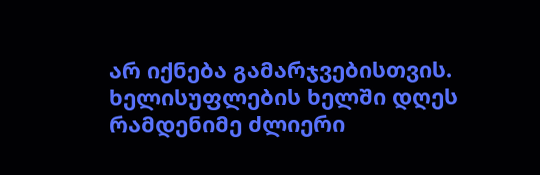არ იქნება გამარჯვებისთვის. ხელისუფლების ხელში დღეს რამდენიმე ძლიერი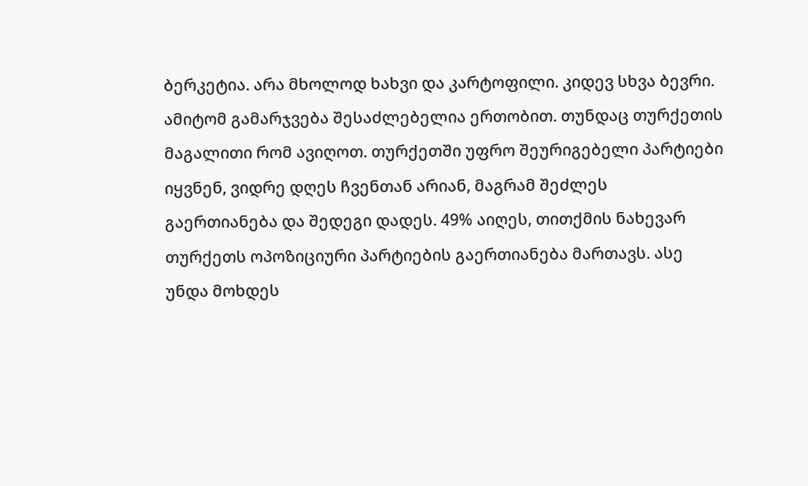ბერკეტია. არა მხოლოდ ხახვი და კარტოფილი. კიდევ სხვა ბევრი. ამიტომ გამარჯვება შესაძლებელია ერთობით. თუნდაც თურქეთის მაგალითი რომ ავიღოთ. თურქეთში უფრო შეურიგებელი პარტიები იყვნენ, ვიდრე დღეს ჩვენთან არიან, მაგრამ შეძლეს გაერთიანება და შედეგი დადეს. 49% აიღეს, თითქმის ნახევარ თურქეთს ოპოზიციური პარტიების გაერთიანება მართავს. ასე უნდა მოხდეს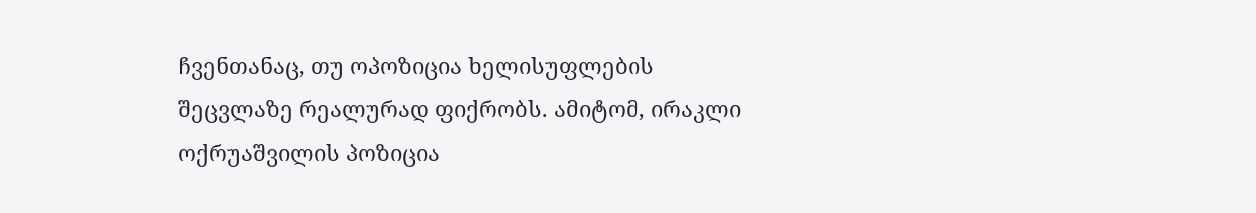ჩვენთანაც, თუ ოპოზიცია ხელისუფლების შეცვლაზე რეალურად ფიქრობს. ამიტომ, ირაკლი ოქრუაშვილის პოზიცია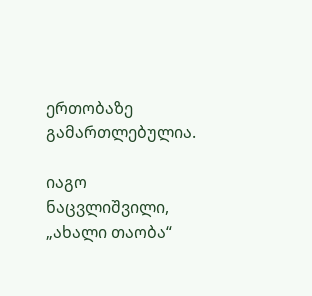ერთობაზე გამართლებულია.

იაგო ნაცვლიშვილი, „ახალი თაობა“